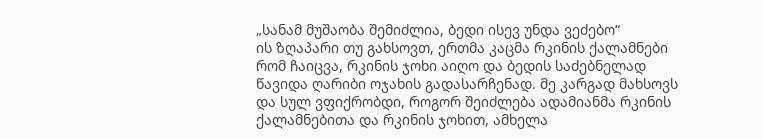„სანამ მუშაობა შემიძლია, ბედი ისევ უნდა ვეძებო“
ის ზღაპარი თუ გახსოვთ, ერთმა კაცმა რკინის ქალამნები რომ ჩაიცვა, რკინის ჯოხი აიღო და ბედის საძებნელად წავიდა ღარიბი ოჯახის გადასარჩენად. მე კარგად მახსოვს და სულ ვფიქრობდი, როგორ შეიძლება ადამიანმა რკინის ქალამნებითა და რკინის ჯოხით, ამხელა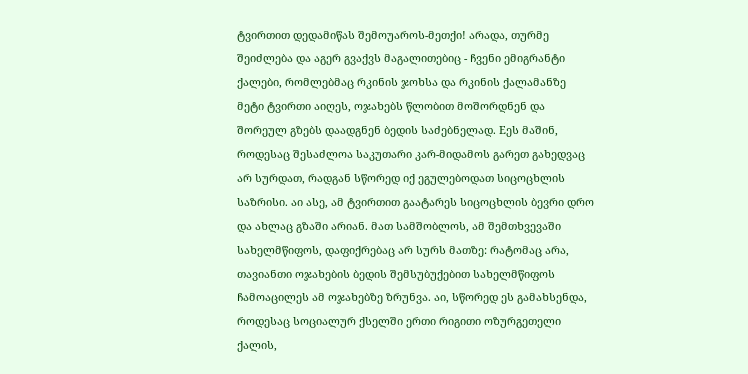ტვირთით დედამიწას შემოუაროს-მეთქი! არადა, თურმე შეიძლება და აგერ გვაქვს მაგალითებიც - ჩვენი ემიგრანტი ქალები, რომლებმაც რკინის ჯოხსა და რკინის ქალამანზე მეტი ტვირთი აიღეს, ოჯახებს წლობით მოშორდნენ და შორეულ გზებს დაადგნენ ბედის საძებნელად. Eეს მაშინ, როდესაც შესაძლოა საკუთარი კარ-მიდამოს გარეთ გახედვაც არ სურდათ, რადგან სწორედ იქ ეგულებოდათ სიცოცხლის საზრისი. აი ასე, ამ ტვირთით გაატარეს სიცოცხლის ბევრი დრო და ახლაც გზაში არიან. მათ სამშობლოს, ამ შემთხვევაში სახელმწიფოს, დაფიქრებაც არ სურს მათზე: რატომაც არა, თავიანთი ოჯახების ბედის შემსუბუქებით სახელმწიფოს ჩამოაცილეს ამ ოჯახებზე ზრუნვა. აი, სწორედ ეს გამახსენდა, როდესაც სოციალურ ქსელში ერთი რიგითი ოზურგეთელი ქალის,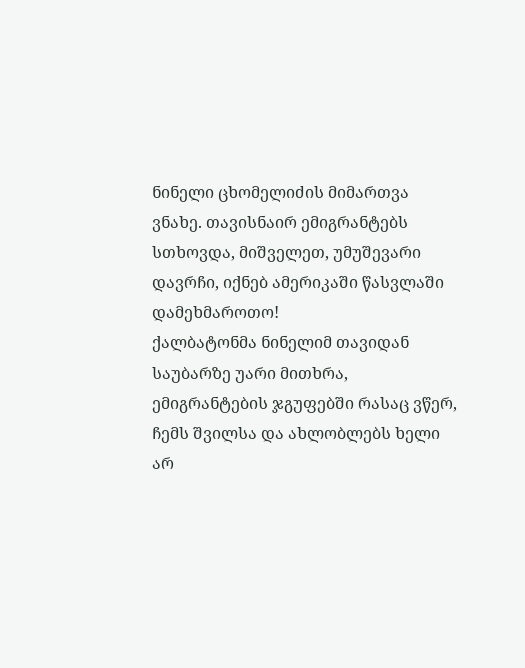ნინელი ცხომელიძის მიმართვა ვნახე. თავისნაირ ემიგრანტებს სთხოვდა, მიშველეთ, უმუშევარი დავრჩი, იქნებ ამერიკაში წასვლაში დამეხმაროთო!
ქალბატონმა ნინელიმ თავიდან საუბარზე უარი მითხრა, ემიგრანტების ჯგუფებში რასაც ვწერ, ჩემს შვილსა და ახლობლებს ხელი არ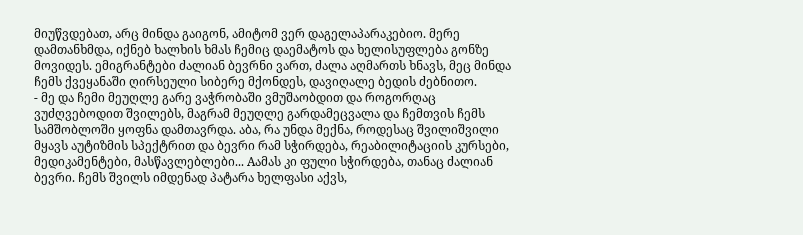მიუწვდებათ, არც მინდა გაიგონ, ამიტომ ვერ დაგელაპარაკებიო. მერე დამთანხმდა, იქნებ ხალხის ხმას ჩემიც დაემატოს და ხელისუფლება გონზე მოვიდეს. ემიგრანტები ძალიან ბევრნი ვართ, ძალა აღმართს ხნავს, მეც მინდა ჩემს ქვეყანაში ღირსეული სიბერე მქონდეს, დავიღალე ბედის ძებნითო.
- მე და ჩემი მეუღლე გარე ვაჭრობაში ვმუშაობდით და როგორღაც ვუძღვებოდით შვილებს, მაგრამ მეუღლე გარდამეცვალა და ჩემთვის ჩემს სამშობლოში ყოფნა დამთავრდა. აბა, რა უნდა მექნა, როდესაც შვილიშვილი მყავს აუტიზმის სპექტრით და ბევრი რამ სჭირდება, რეაბილიტაციის კურსები, მედიკამენტები, მასწავლებლები... Aამას კი ფული სჭირდება, თანაც ძალიან ბევრი. ჩემს შვილს იმდენად პატარა ხელფასი აქვს,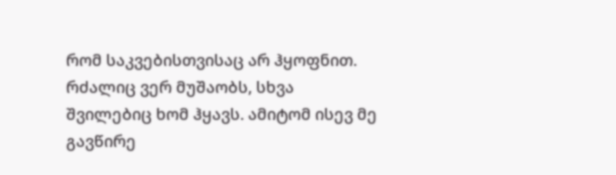რომ საკვებისთვისაც არ ჰყოფნით. რძალიც ვერ მუშაობს, სხვა შვილებიც ხომ ჰყავს. ამიტომ ისევ მე გავწირე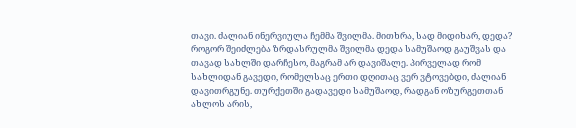თავი. ძალიან ინერვიულა ჩემმა შვილმა. მითხრა, სად მიდიხარ, დედა? როგორ შეიძლება ზრდასრულმა შვილმა დედა სამუშაოდ გაუშვას და თავად სახლში დარჩესო, მაგრამ არ დავიშალე. პირველად რომ სახლიდან გავედი, რომელსაც ერთი დღითაც ვერ ვტოვებდი, ძალიან დავითრგუნე. თურქეთში გადავედი სამუშაოდ, რადგან ოზურგეთთან ახლოს არის,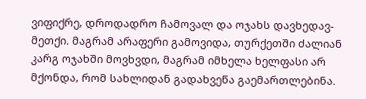ვიფიქრე, დროდადრო ჩამოვალ და ოჯახს დავხედავ-მეთქი. მაგრამ არაფერი გამოვიდა, თურქეთში ძალიან კარგ ოჯახში მოვხვდი, მაგრამ იმხელა ხელფასი არ მქონდა, რომ სახლიდან გადახვეწა გაემართლებინა.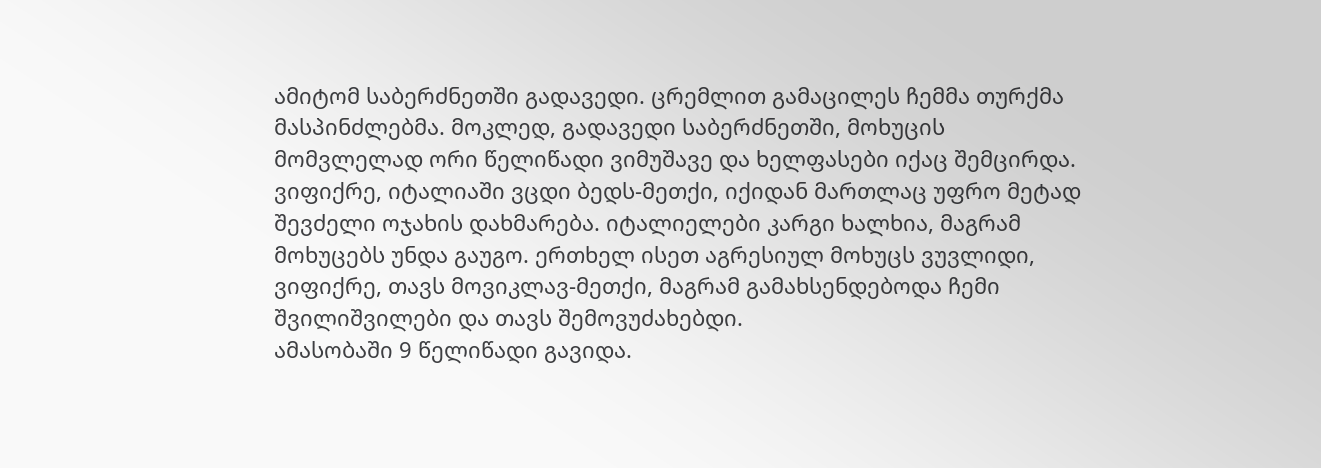ამიტომ საბერძნეთში გადავედი. ცრემლით გამაცილეს ჩემმა თურქმა მასპინძლებმა. მოკლედ, გადავედი საბერძნეთში, მოხუცის მომვლელად ორი წელიწადი ვიმუშავე და ხელფასები იქაც შემცირდა. ვიფიქრე, იტალიაში ვცდი ბედს-მეთქი, იქიდან მართლაც უფრო მეტად შევძელი ოჯახის დახმარება. იტალიელები კარგი ხალხია, მაგრამ მოხუცებს უნდა გაუგო. ერთხელ ისეთ აგრესიულ მოხუცს ვუვლიდი, ვიფიქრე, თავს მოვიკლავ-მეთქი, მაგრამ გამახსენდებოდა ჩემი შვილიშვილები და თავს შემოვუძახებდი.
ამასობაში 9 წელიწადი გავიდა.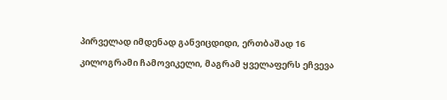პირველად იმდენად განვიცდიდი, ერთბაშად 16 კილოგრამი ჩამოვიკელი, მაგრამ ყველაფერს ეჩვევა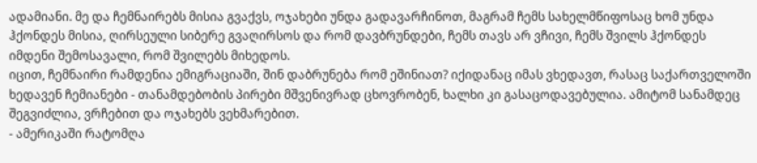ადამიანი. მე და ჩემნაირებს მისია გვაქვს, ოჯახები უნდა გადავარჩინოთ, მაგრამ ჩემს სახელმწიფოსაც ხომ უნდა ჰქონდეს მისია, ღირსეული სიბერე გვაღირსოს და რომ დავბრუნდები, ჩემს თავს არ ვჩივი, ჩემს შვილს ჰქონდეს იმდენი შემოსავალი, რომ შვილებს მიხედოს.
იცით, ჩემნაირი რამდენია ემიგრაციაში, შინ დაბრუნება რომ ეშინიათ? იქიდანაც იმას ვხედავთ, რასაც საქართველოში ხედავენ ჩემიანები - თანამდებობის პირები მშვენივრად ცხოვრობენ, ხალხი კი გასაცოდავებულია. ამიტომ სანამდეც შეგვიძლია, ვრჩებით და ოჯახებს ვეხმარებით.
- ამერიკაში რატომღა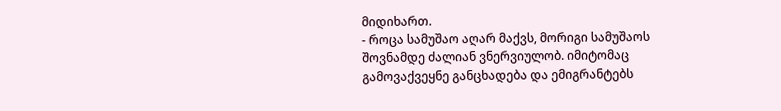მიდიხართ.
- როცა სამუშაო აღარ მაქვს, მორიგი სამუშაოს შოვნამდე ძალიან ვნერვიულობ. იმიტომაც გამოვაქვეყნე განცხადება და ემიგრანტებს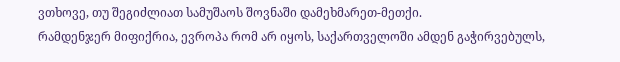ვთხოვე, თუ შეგიძლიათ სამუშაოს შოვნაში დამეხმარეთ-მეთქი.
რამდენჯერ მიფიქრია, ევროპა რომ არ იყოს, საქართველოში ამდენ გაჭირვებულს,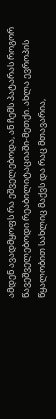ამდენ ავადმყოფს რა ეშველებოდა, ან ჩემს პატარას როგორ წავეშველებოდი რეაბილიტაციაში-მეთქი. ახლა ევროპის წყალობით სახლიც მაქვს და რაც მთავარია,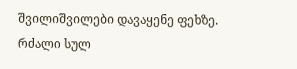შვილიშვილები დავაყენე ფეხზე. რძალი სულ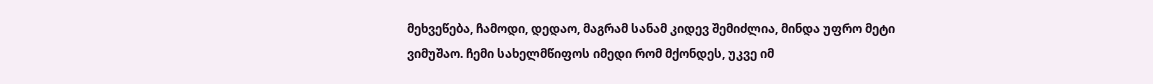მეხვეწება, ჩამოდი, დედაო, მაგრამ სანამ კიდევ შემიძლია, მინდა უფრო მეტი ვიმუშაო. ჩემი სახელმწიფოს იმედი რომ მქონდეს, უკვე იმ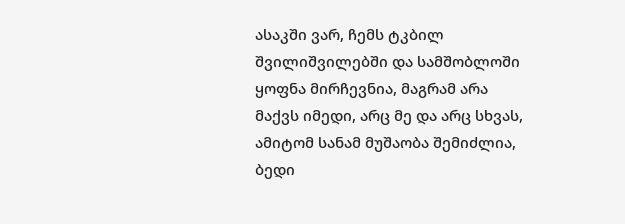ასაკში ვარ, ჩემს ტკბილ შვილიშვილებში და სამშობლოში ყოფნა მირჩევნია, მაგრამ არა მაქვს იმედი, არც მე და არც სხვას, ამიტომ სანამ მუშაობა შემიძლია, ბედი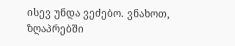ისევ უნდა ვეძებო. ვნახოთ, ზღაპრებში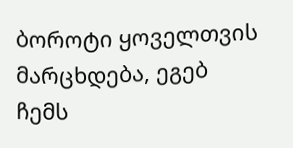ბოროტი ყოველთვის მარცხდება, ეგებ ჩემს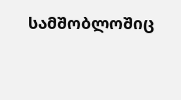სამშობლოშიც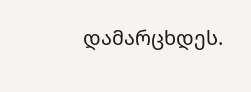დამარცხდეს.